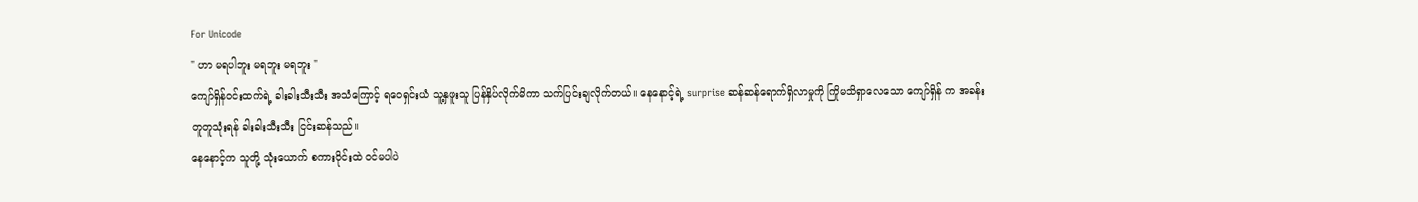For Unicode
" ဟာ မရပါဘူး မရဘူး မရဘူး "
ကျော်ရှိန်၀င်းထက်ရဲ့ ခါးခါးသီးသီး အသံကြောင့် ရဝေရှင်းယံ သူ့နှဖူးသူ ပြန်နှိပ်လိုက်မိကာ သက်ပြင်းချလိုက်တယ်။ နေနောင့်ရဲ့ surprise ဆန်ဆန်ရောက်ရှိလာမှုကို ကြိုမသိရှာလေသော ကျော်ရှိန် က အခန်းတူတူသုံးရန် ခါးခါးသီးသီး ငြင်းဆန်သည်။
နေနောင့်က သူတို့ သုံးယောက် စကားဝိုင်းထဲ ၀င်မပါပဲ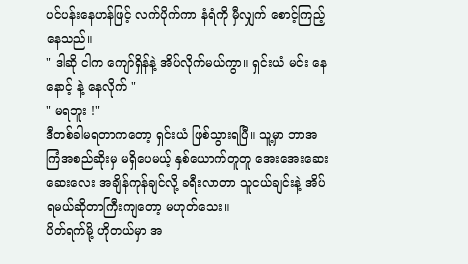ပင်ပန်းနေဟန်ဖြင့် လက်ပိုက်ကာ နံရံကို မှီလျှက် စောင့်ကြည့်နေသည်။
" ဒါဆို ငါက ကျော်ရှိန်နဲ့ အိပ်လိုက်မယ်ကွာ။ ရှင်းယံ မင်း နေနောင့် နဲ့ နေလိုက် "
" မရဘူး !"
ဒီတစ်ခါမရတာကတော့ ရှင်းယံ ဖြစ်သွားရပြီ။ သူ့မှာ ဘာအကြံအစည်ဆိုးမှ မရှိပေမယ့် နှစ်ယောက်တူတူ အေးအေးဆေးဆေးလေး အချိန်ကုန်ချင်လို့ ခရီးလာတာ သူငယ်ချင်းနဲ့ အိပ်ရမယ်ဆိုတာကြီးကျတော့ မဟုတ်သေး။
ပိတ်ရက်မို့ ဟိုတယ်မှာ အ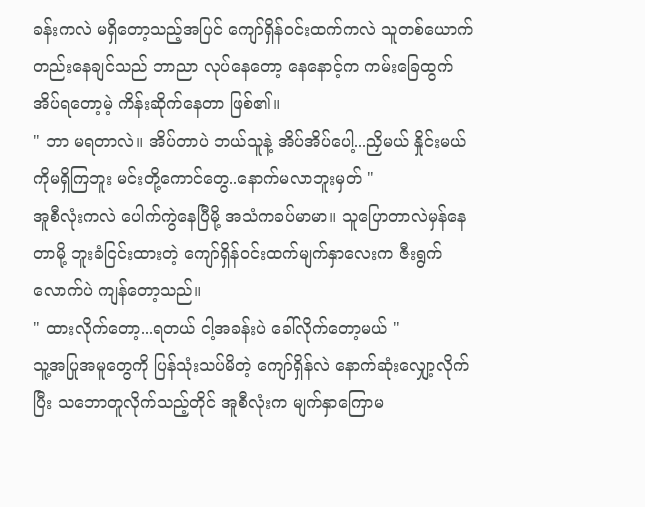ခန်းကလဲ မရှိတော့သည့်အပြင် ကျော်ရှိန်၀င်းထက်ကလဲ သူတစ်ယောက်တည်းနေချင်သည် ဘာညာ လုပ်နေတော့ နေနောင့်က ကမ်းခြေထွက်အိပ်ရတော့မဲ့ ကိန်းဆိုက်နေတာ ဖြစ်၏။
" ဘာ မရတာလဲ။ အိပ်တာပဲ ဘယ်သူနဲ့ အိပ်အိပ်ပေါ့...ညှိမယ် နှိုင်းမယ် ကိုမရှိကြဘူး မင်းတို့ကောင်တွေ..နောက်မလာဘူးမှတ် "
အူစီလုံးကလဲ ပေါက်ကွဲနေပြီမို့ အသံကခပ်မာမာ။ သူပြောတာလဲမှန်နေတာမို့ ဘူးခံငြင်းထားတဲ့ ကျော်ရှိန်၀င်းထက်မျက်နှာလေးက ဇီးရွက်လောက်ပဲ ကျန်တော့သည်။
" ထားလိုက်တော့...ရတယ် ငါ့အခန်းပဲ ခေါ်လိုက်တော့မယ် "
သူ့အပြုအမူတွေကို ပြန်သုံးသပ်မိတဲ့ ကျော်ရှိန်လဲ နောက်ဆုံးလျှော့လိုက်ပြီး သဘောတူလိုက်သည့်တိုင် အူစီလုံးက မျက်နှာကြောမ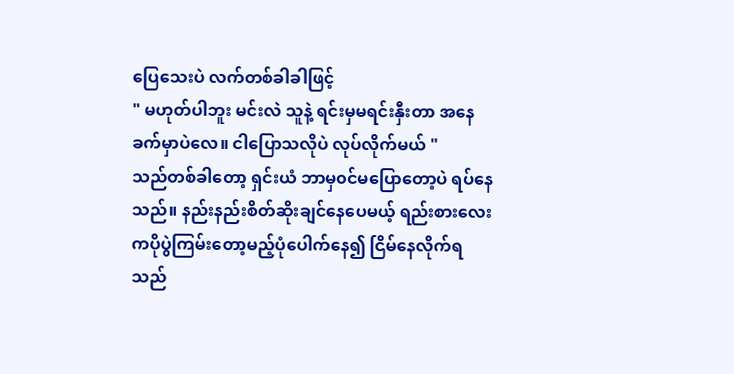ပြေသေးပဲ လက်တစ်ခါခါဖြင့်
" မဟုတ်ပါဘူး မင်းလဲ သူနဲ့ ရင်းမှမရင်းနှီးတာ အနေခက်မှာပဲလေ။ ငါပြောသလိုပဲ လုပ်လိုက်မယ် "
သည်တစ်ခါတော့ ရှင်းယံ ဘာမှ၀င်မပြောတော့ပဲ ရပ်နေသည်။ နည်းနည်းစိတ်ဆိုးချင်နေပေမယ့် ရည်းစားလေးကပိုပွဲကြမ်းတော့မည့်ပုံပေါက်နေ၍ ငြိမ်နေလိုက်ရသည်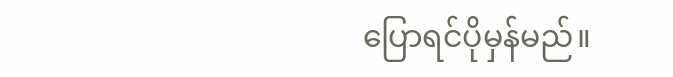ပြောရင်ပိုမှန်မည်။